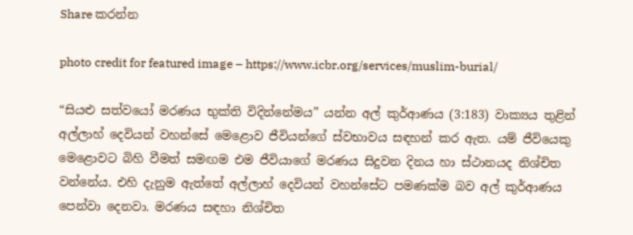Share කරන්න

photo credit for featured image – https://www.icbr.org/services/muslim-burial/

“සියළු සත්වයෝ මරණය භුක්ති විදින්නේමය” යන්න අල් කුර්ආණය (3:183) වාක්‍යය තුළින් අල්ලාහ් දෙවියන් වහන්සේ මෙළොව ජීවියන්ගේ ස්වභාවය සඳහන් කර ඇත. යම් ජීවියෙකු මෙළොවට බිහි වීමත් සමඟම එම ජීවියාගේ මරණය සිදුවන දිනය හා ස්ථානයද නිශ්චිත වන්නේය. එහි දැනුම ඇත්තේ අල්ලාහ් දෙවියන් වහන්සේට පමණක්ම බව අල් කුර්ආණය පෙන්වා දෙනවා. මරණය සඳහා නිශ්චිත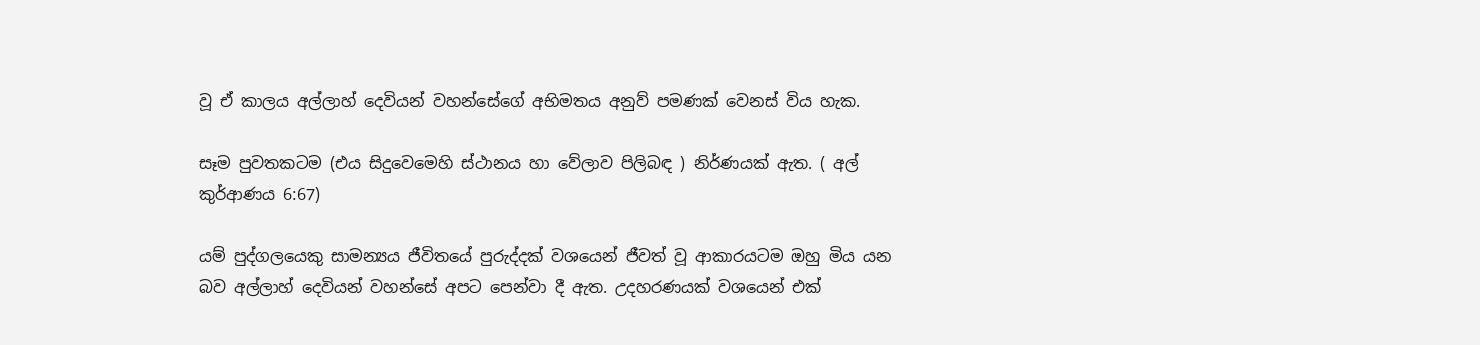වූ ඒ කාලය අල්ලාහ් දෙවියන් වහන්සේගේ අභිමතය අනුව් පමණක් වෙනස් විය හැක.

සෑම පුවතකටම (එය සිදුවෙමෙහි ස්ථානය හා වේලාව පිලිබඳ ) නිර්ණයක් ඇත. ( අල් කුර්ආණය 6:67)

යම් පුද්ගලයෙකු සාමන්‍යය ජීවිතයේ පුරුද්දක් වශයෙන් ජීවත් වූ ආකාරයටම ඔහු මිය යන බව අල්ලාහ් දෙවියන් වහන්සේ අපට පෙන්වා දී ඇත. උදහරණයක් වශයෙන් එක්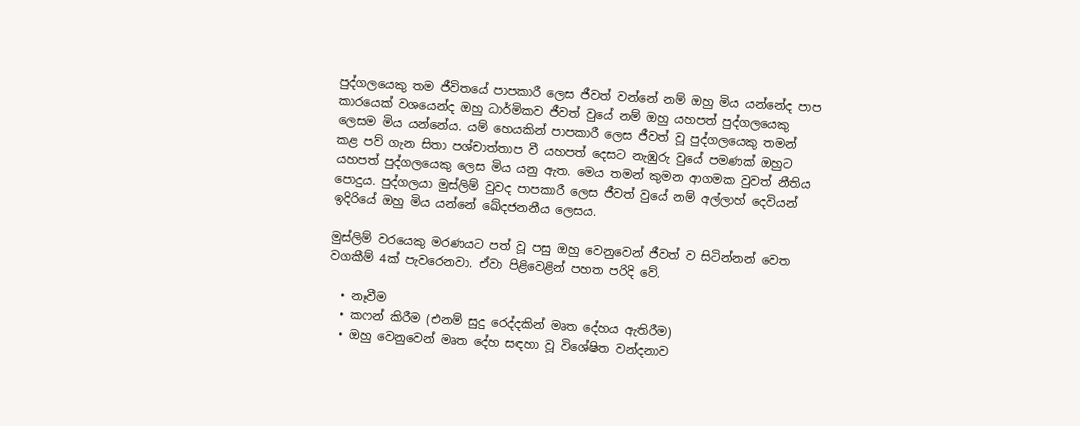පුද්ගලයෙකු තම ජීවිතයේ පාපකාරී ලෙස ජීවත් වන්නේ නම් ඔහු මිය යන්නේද පාප කාරයෙක් වශයෙන්ද ඔහු ධාර්මිකව ජීවත් වුයේ නම් ඔහු යහපත් පුද්ගලයෙකු ලෙසම මිය යන්නේය. යම් හෙයකින් පාපකාරී ලෙස ජීවත් වූ පුද්ගලයෙකු තමන් කළ පව් ගැන සිතා පශ්චාත්තාප වී යහපත් දෙසට නැඹුරු වුයේ පමණක් ඔහුට යහපත් පුද්ගලයෙකු ලෙස මිය යනු ඇත. මෙය තමන් කුමන ආගමක වුවත් නීතිය පොදුය. පුද්ගලයා මුස්ලිම් වුවද පාපකාරී ලෙස ජීවත් වුයේ නම් අල්ලාහ් දෙවියන් ඉදිරියේ ඔහු මිය යන්නේ ඛේදජනනීය ලෙසය.

මුස්ලිම් වරයෙකු මරණයට පත් වූ පසු ඔහු වෙනුවෙන් ජීවත් ව සිටින්නන් වෙත වගකීම් 4ක් පැවරෙනවා. ඒවා පිළිවෙළින් පහත පරිදි වේ.

  • නෑවීම
  • කෆන් කිරීම (එනම් සුදු රෙද්දකින් මෘත දේහය ඇතිරීම)
  • ඔහු වෙනුවෙන් මෘත දේහ සඳහා වූ විශේෂිත වන්දනාව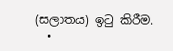(සලාතය) ඉටු කිරීම.
  •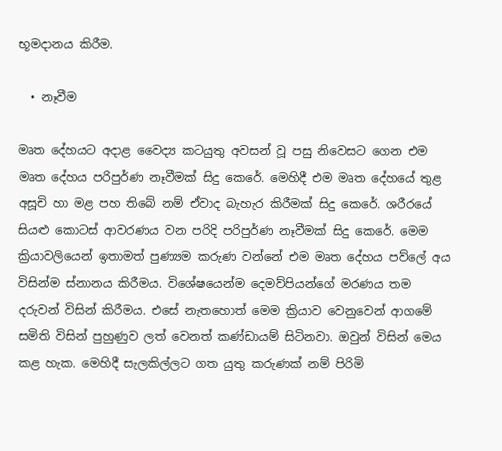භූමදානය කිරීම.

  • නෑවීම

මෘත දේහයට අදාළ වෛද්‍ය කටයුතු අවසන් වූ පසු නිවෙසට ගෙන එම මෘත දේහය පරිපුර්ණ නෑවීමක් සිදු කෙරේ. මෙහිදී එම මෘත දේහයේ තුළ අසූචි හා මළ පහ තිබේ නම් ඒවාද බැහැර කිරීමක් සිදු කෙරේ. ශරීරයේ සියළු කොටස් ආවරණය වන පරිදි පරිපුර්ණ නෑවීමක් සිදු කෙරේ. මෙම ක්‍රියාවලියෙන් ඉතාමත් පුණ්‍යම කරුණ වන්නේ එම මෘත දේහය පව්ලේ අය විසින්ම ස්නානය කිරීමය. විශේෂයෙන්ම දෙමව්පියන්ගේ මරණය තම දරුවන් විසින් කිරීමය. එසේ නැතහොත් මෙම ක්‍රියාව වෙනුවෙන් ආගමේ සමිති විසින් පුහුණුව ලත් වෙනත් කණ්ඩායම් සිටිනවා. ඔවුන් විසින් මෙය කළ හැක. මෙහිදී සැලකිල්ලට ගත යුතු කරුණක් නම් පිරිමි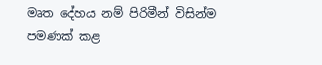මෘත දේහය නම් පිරිමීන් විසින්ම පමණක් කළ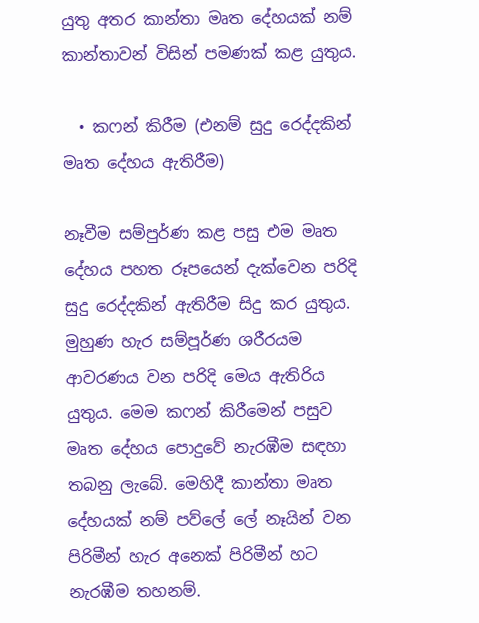යුතු අතර කාන්තා මෘත දේහයක් නම් කාන්තාවන් විසින් පමණක් කළ යුතුය.

  • කෆන් කිරීම (එනම් සුදු රෙද්දකින් මෘත දේහය ඇතිරීම)

නෑවීම සම්පුර්ණ කළ පසු එම මෘත දේහය පහත රූපයෙන් දැක්වෙන පරිදි සුදු රෙද්දකින් ඇතිරීම සිදු කර යුතුය. මුහුණ හැර සම්පූර්ණ ශරීරයම ආවරණය වන පරිදි මෙය ඇතිරිය යුතුය. මෙම කෆන් කිරීමෙන් පසුව මෘත දේහය පොදුවේ නැරඹීම සඳහා තබනු ලැබේ. මෙහිදී කාන්තා මෘත දේහයක් නම් පව්ලේ ලේ නෑයින් වන පිරිමීන් හැර අනෙක් පිරිමීන් හට නැරඹීම තහනම්.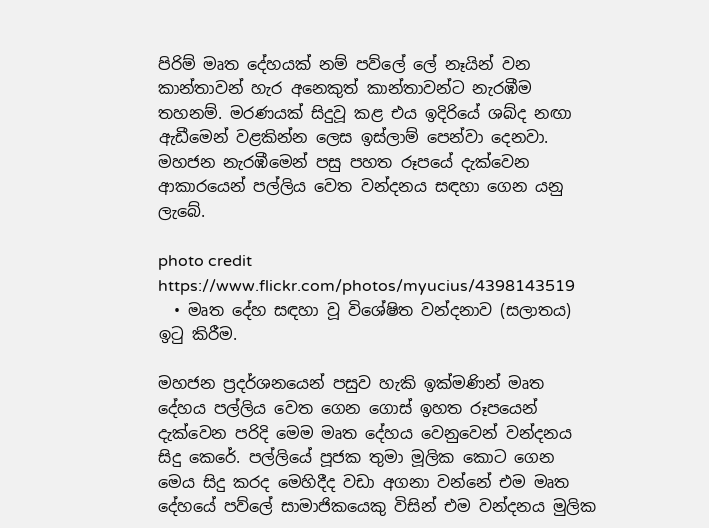පිරිම් මෘත දේහයක් නම් පව්ලේ ලේ නෑයින් වන කාන්තාවන් හැර අනෙකුත් කාන්තාවන්ට නැරඹීම තහනම්. මරණයක් සිදුවූ කළ එය ඉදිරියේ ශබ්ද නඟා ඇඩීමෙන් වළකින්න ලෙස ඉස්ලාම් පෙන්වා දෙනවා. මහජන නැරඹීමෙන් පසු පහත රූපයේ දැක්වෙන ආකාරයෙන් පල්ලිය වෙත වන්දනය සඳහා ගෙන යනු ලැබේ.

photo credit https://www.flickr.com/photos/myucius/4398143519
  • මෘත දේහ සඳහා වූ විශේෂිත වන්දනාව (සලාතය) ඉටු කිරීම.

මහජන ප්‍රදර්ශනයෙන් පසුව හැකි ඉක්මණින් මෘත දේහය පල්ලිය වෙත ගෙන ගොස් ඉහත රූපයෙන් දැක්වෙන පරිදි මෙම මෘත දේහය වෙනුවෙන් වන්දනය සිදු කෙරේ. පල්ලියේ පූජක තුමා මූලික කොට ගෙන මෙය සිදු කරද මෙහිදීද වඩා අගනා වන්නේ එම මෘත දේහයේ පව්ලේ සාමාජිකයෙකු විසින් එම වන්දනය මුලික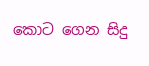කොට ගෙන සිදු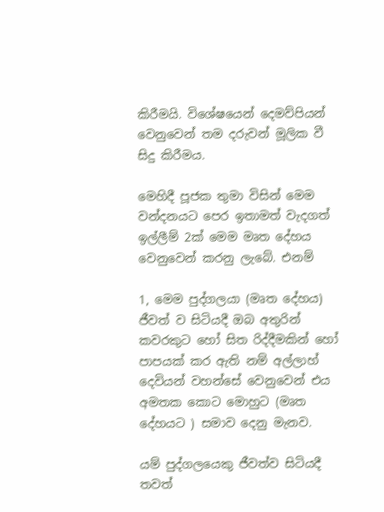කිරීමයි. විශේෂයෙන් දෙමව්පියන් වෙනුවෙන් තම දරුවන් මූලික වී සිදු කිරීමය.

මෙහිදී පූජක තුමා විසින් මෙම වන්දනයට පෙර ඉතාමත් වැදගත් ඉල්ලීම් 2ක් මෙම මෘත දේහය වෙනුවෙන් කරනු ලැබේ. එනම්

1, මෙම පුද්ගලයා (මෘත දේහය) ජීවත් ව සිටියදී ඔබ අතුරින් කවරකුට හෝ සිත රිද්දීමකින් හෝ පාපයක් කර ඇති නම් අල්ලාහ් දෙවියන් වහන්සේ වෙනුවෙන් එය අමතක කොට මොහුට (මෘත දේහයට ) සමාව දෙනු මැනව.

යම් පුද්ගලයෙකු ජීවත්ව සිටියදී තවත්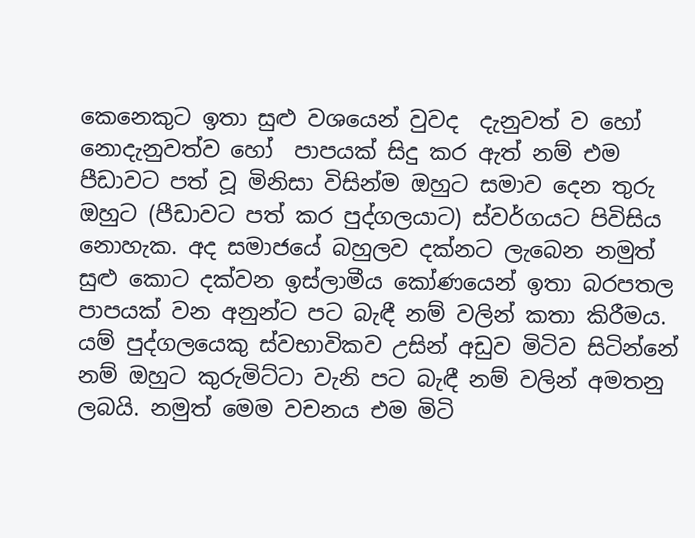කෙනෙකුට ඉතා සුළු වශයෙන් වුවද  දැනුවත් ව හෝ නොදැනුවත්ව හෝ  පාපයක් සිදු කර ඇත් නම් එම පීඩාවට පත් වූ මිනිසා විසින්ම ඔහුට සමාව දෙන තුරු  ඔහුට (පීඩාවට පත් කර පුද්ගලයාට) ස්වර්ගයට පිවිසිය නොහැක. අද සමාජයේ බහුලව දක්නට ලැබෙන නමුත් සුළු කොට දක්වන ඉස්ලාමීය කෝණයෙන් ඉතා බරපතල පාපයක් වන අනුන්ට පට බැඳී නම් වලින් කතා කිරීමය. යම් පුද්ගලයෙකු ස්වභාවිකව උසින් අඩුව මිටිව සිටින්නේ නම් ඔහුට කුරුමිට්ටා වැනි පට බැඳී නම් වලින් අමතනු ලබයි. නමුත් මෙම වචනය එම මිටි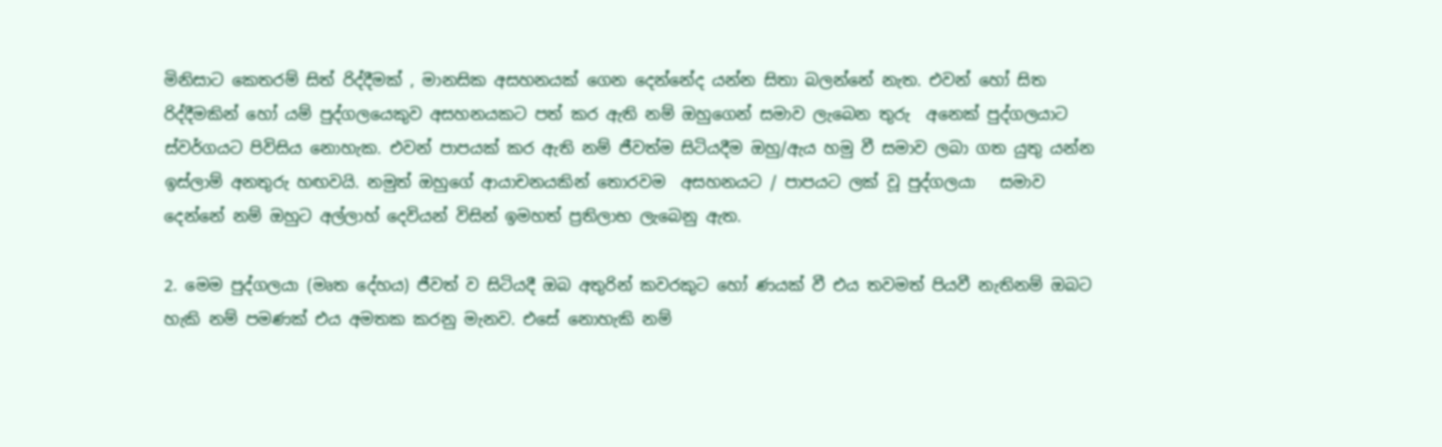මිනිසාට කෙතරම් සිත් රිද්දීමක් , මානසික අසහනයක් ගෙන දෙන්නේද යන්න සිතා බලන්නේ නැත. එවන් හෝ සිත රිද්දීමකින් හෝ යම් පුද්ගලයෙකුව අසහනයකට පත් කර ඇති නම් ඔහුගෙන් සමාව ලැබෙන තුරු  අනෙක් පුද්ගලයාට ස්වර්ගයට පිවිසිය නොහැක. එවන් පාපයක් කර ඇති නම් ජීවත්ම සිටියදීම ඔහු/ඇය හමු වී සමාව ලබා ගත යුතු යන්න ඉස්ලාම් අනතුරු හඟවයි. නමුත් ඔහුගේ ආයාචනයකින් තොරවම  අසහනයට / පාපයට ලක් වූ පුද්ගලයා   සමාව දෙන්නේ නම් ඔහුට අල්ලාහ් දෙවියන් විසින් ඉමහත් ප්‍රතිලාභ ලැබෙනු ඇත.

2. මෙම පුද්ගලයා (මෘත දේහය) ජීවත් ව සිටියදී ඔබ අතුරින් කවරකුට හෝ ණයක් වී එය තවමත් පියවී නැතිනම් ඔබට හැකි නම් පමණක් එය අමතක කරනු මැනව. එසේ නොහැකි නම්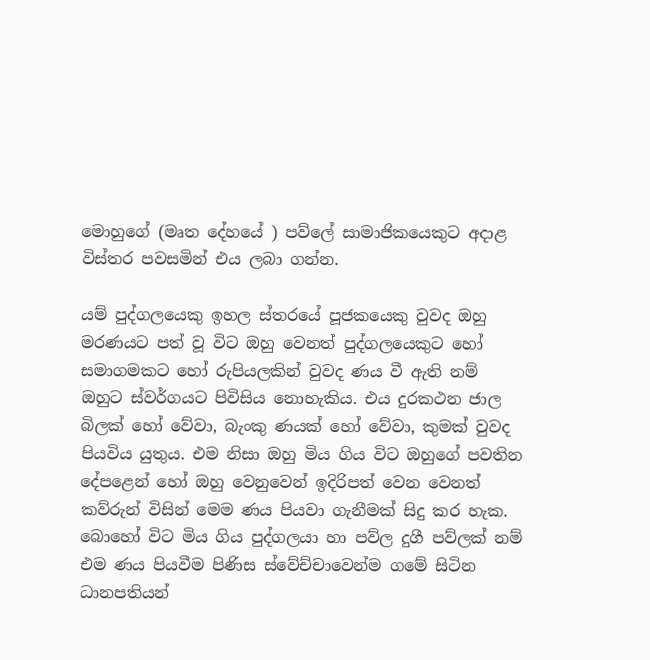මොහුගේ (මෘත දේහයේ ) පව්ලේ සාමාජිකයෙකුට අදාළ විස්තර පවසමින් එය ලබා ගන්න.

යම් පුද්ගලයෙකු ඉහල ස්තරයේ පූජකයෙකු වුවද ඔහු මරණයට පත් වූ විට ඔහු වෙනත් පුද්ගලයෙකුට හෝ සමාගමකට හෝ රුපියලකින් වුවද ණය වී ඇති නම් ඔහුට ස්වර්ගයට පිවිසිය නොහැකිය. එය දුරකථන ජාල බිලක් හෝ වේවා, බැංකු ණයක් හෝ වේවා, කුමක් වුවද පියවිය යුතුය. එම නිසා ඔහු මිය ගිය විට ඔහුගේ පවතින දේපළෙන් හෝ ඔහු වෙනුවෙන් ඉදිරිපත් වෙන වෙනත් කව්රුන් විසින් මෙම ණය පියවා ගැනීමක් සිදු කර හැක. බොහෝ විට මිය ගිය පුද්ගලයා හා පව්ල දුගී පව්ලක් නම් එම ණය පියවීම පිණිස ස්වේච්චාවෙන්ම ගමේ සිටින ධානපතියන්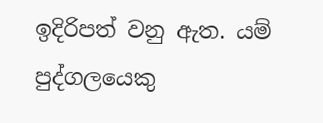ඉදිරිපත් වනු ඇත. යම් පුද්ගලයෙකු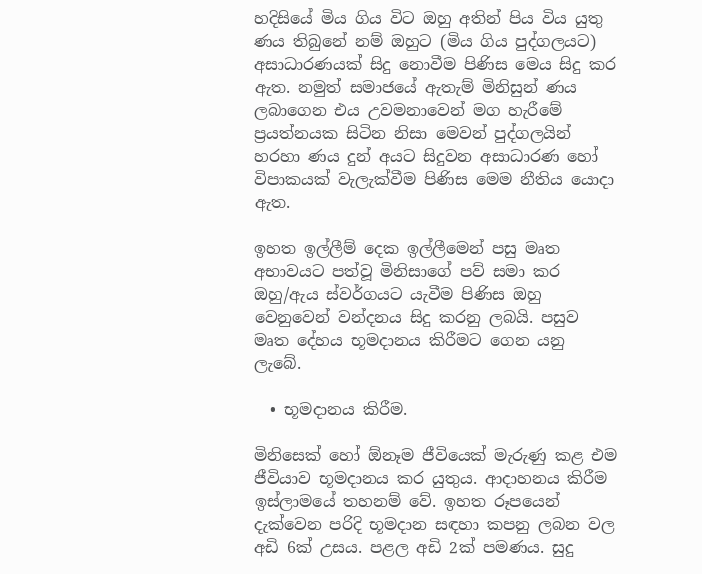හදිසියේ මිය ගිය විට ඔහු අතින් පිය විය යුතු ණය තිබුනේ නම් ඔහුට (මිය ගිය පුද්ගලයට) අසාධාරණයක් සිදු නොවීම පිණිස මෙය සිදු කර ඇත. නමුත් සමාජයේ ඇතැම් මිනිසුන් ණය ලබාගෙන එය උවමනාවෙන් මග හැරීමේ ප්‍රයත්නයක සිටින නිසා මෙවන් පුද්ගලයින් හරහා ණය දුන් අයට සිදුවන අසාධාරණ හෝ විපාකයක් වැලැක්වීම පිණිස මෙම නීතිය යොදා ඇත.

ඉහත ඉල්ලීම් දෙක ඉල්ලීමෙන් පසු මෘත අභාවයට පත්වූ මිනිසාගේ පව් සමා කර ඔහු/ඇය ස්වර්ගයට යැවීම පිණිස ඔහු වෙනුවෙන් වන්දනය සිදු කරනු ලබයි. පසුව මෘත දේහය භූමදානය කිරීමට ගෙන යනු ලැබේ.

  • භූමදානය කිරීම.

මිනිසෙක් හෝ ඕනෑම ජීවියෙක් මැරුණු කළ එම ජීවියාව භූමදානය කර යුතුය. ආදාහනය කිරීම ඉස්ලාමයේ තහනම් වේ. ඉහත රූපයෙන් දැක්වෙන පරිදි භූමදාන සඳහා කපනු ලබන වල අඩි 6ක් උසය. පළල අඩි 2ක් පමණය. සුදු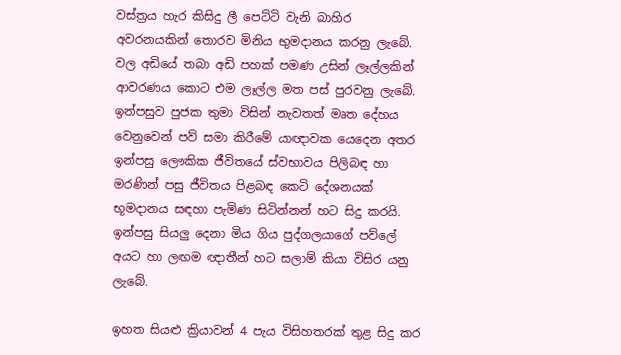වස්ත්‍රය හැර කිසිදු ලී පෙට්ටි වැනි බාහිර අවරනයකින් තොරව මිනිය භුමදානය කරනු ලැබේ. වල අඩියේ තබා අඩි පහක් පමණ උසින් ලෑල්ලකින් ආවරණය කොට එම ලෑල්ල මත පස් පුරවනු ලැබේ. ඉන්පසුව පුජක තුමා විසින් නැවතත් මෘත දේහය වෙනුවෙන් පව් සමා කිරීමේ යාඥාවක යෙදෙන අතර ඉන්පසු ලෞකික ජීවිතයේ ස්වභාවය පිලිබඳ හා මරණින් පසු ජීවිතය පිළබඳ කෙටි දේශනයක් භූමදානය සඳහා පැමිණ සිටින්නන් හට සිදු කරයි. ඉන්පසු සියලු දෙනා මිය ගිය පුද්ගලයාගේ පව්ලේ අයට හා ලඟම ඥාතීන් හට සලාම් කියා විසිර යනු ලැබේ.

ඉහත සියළු ක්‍රියාවන් 4 පැය විසිහතරක් තුළ සිදු කර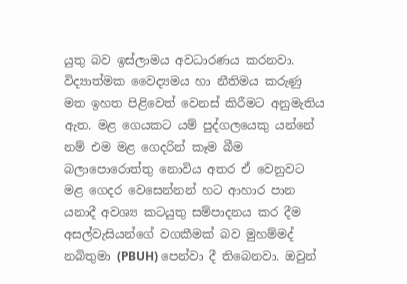යුතු බව ඉස්ලාමය අවධාරණය කරනවා. විද්‍යාත්මක වෛද්‍යමය හා නීතිමය කරුණු මත ඉහත පිළිවෙත් වෙනස් කිරීමට අනුමැතිය ඇත. මළ ගෙයකට යම් පුද්ගලයෙකු යන්නේ නම් එම මළ ගෙදරින් කෑම බීම බලාපොරොත්තු නොවිය අතර ඒ වෙනුවට මළ ගෙදර වෙසෙන්නන් හට ආහාර පාන යනාදී අවශ්‍ය කටයුතු සම්පාදනය කර දීම අසල්වැසියන්ගේ වගකීමක් බව මුහම්මද් නබිතුමා (PBUH) පෙන්වා දී තිබෙනවා. ඔවුන්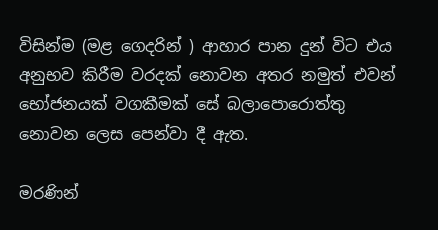විසින්ම (මළ ගෙදරින් ) ආහාර පාන දුන් විට එය අනුභව කිරීම වරදක් නොවන අතර නමුත් එවන් භෝජනයක් වගකීමක් සේ බලාපොරොත්තු නොවන ලෙස පෙන්වා දී ඇත.

මරණින්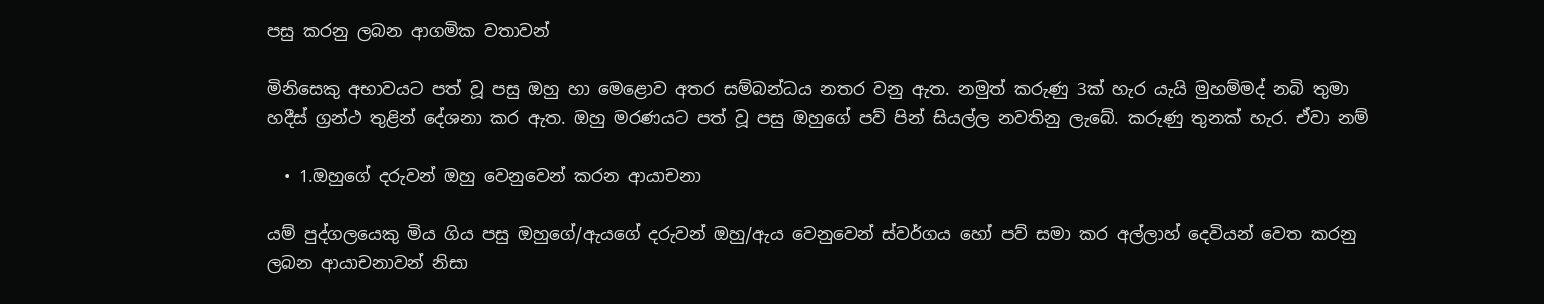පසු කරනු ලබන ආගමික වතාවන්

මිනිසෙකු අභාවයට පත් වූ පසු ඔහු හා මෙළොව අතර සම්බන්ධය නතර වනු ඇත. නමුත් කරුණු 3ක් හැර යැයි මුහම්මද් නබි තුමා හදීස් ග්‍රන්ථ තුළින් දේශනා කර ඇත. ඔහු මරණයට පත් වූ පසු ඔහුගේ පව් පින් සියල්ල නවතිනු ලැබේ. කරුණු තුනක් හැර. ඒවා නම්

  • 1.ඔහුගේ දරුවන් ඔහු වෙනුවෙන් කරන ආයාචනා

යම් පුද්ගලයෙකු මිය ගිය පසු ඔහුගේ/ඇයගේ දරුවන් ඔහු/ඇය වෙනුවෙන් ස්වර්ගය හෝ පව් සමා කර අල්ලාහ් දෙවියන් වෙත කරනු ලබන ආයාචනාවන් නිසා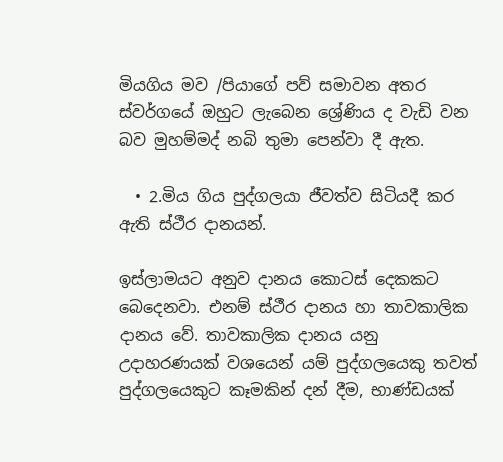මියගිය මව /පියාගේ පව් සමාවන අතර ස්වර්ගයේ ඔහුට ලැබෙන ශ්‍රේණිය ද වැඩි වන බව මුහම්මද් නබි තුමා පෙන්වා දී ඇත.

  • 2.මිය ගිය පුද්ගලයා ජීවත්ව සිටියදී කර ඇති ස්ථීර දානයන්.

ඉස්ලාමයට අනුව දානය කොටස් දෙකකට බෙදෙනවා. එනම් ස්ථීර දානය හා තාවකාලික දානය වේ. තාවකාලික දානය යනු උදාහරණයක් වශයෙන් යම් පුද්ගලයෙකු තවත් පුද්ගලයෙකුට කෑමකින් දන් දීම, භාණ්ඩයක්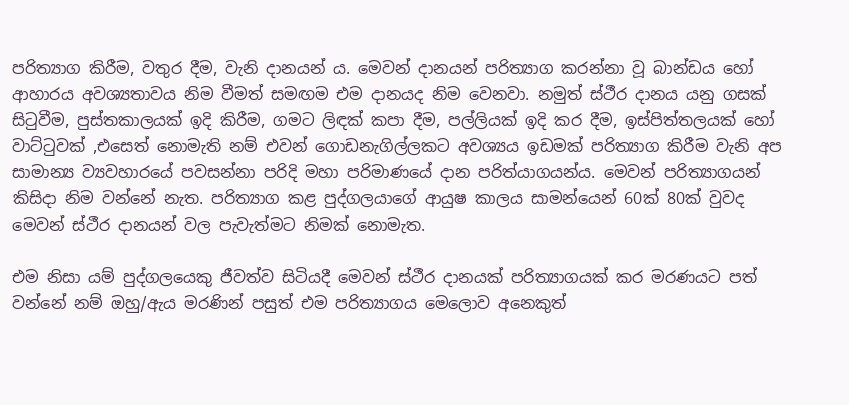පරිත්‍යාග කිරීම, වතුර දීම, වැනි දානයන් ය. මෙවන් දානයන් පරිත්‍යාග කරන්නා වූ බාන්ඩය හෝ ආහාරය අවශ්‍යතාවය නිම වීමත් සමඟම එම දානයද නිම වෙනවා. නමුත් ස්ථීර දානය යනු ගසක් සිටුවීම, පුස්තකාලයක් ඉදි කිරීම, ගමට ලිඳක් කපා දීම, පල්ලියක් ඉදි කර දීම, ඉස්පිත්තලයක් හෝ වාට්ටුවක් ,එසෙත් නොමැති නම් එවන් ගොඩනැගිල්ලකට අවශ්‍යය ඉඩමක් පරිත්‍යාග කිරීම වැනි අප සාමාන්‍ය ව්‍යවහාරයේ පවසන්නා පරිදි මහා පරිමාණයේ දාන පරිත්යාගයන්ය. මෙවන් පරිත්‍යාගයන් කිසිදා නිම වන්නේ නැත. පරිත්‍යාග කළ පුද්ගලයාගේ ආයුෂ කාලය සාමන්යෙන් 60ක් 80ක් වුවද මෙවන් ස්ථීර දානයන් වල පැවැත්මට නිමක් නොමැත.

එම නිසා යම් පුද්ගලයෙකු ජීවත්ව සිටියදී මෙවන් ස්ථීර දානයක් පරිත්‍යාගයක් කර මරණයට පත් වන්නේ නම් ඔහු/ඇය මරණින් පසුත් එම පරිත්‍යාගය මෙලොව අනෙකුත්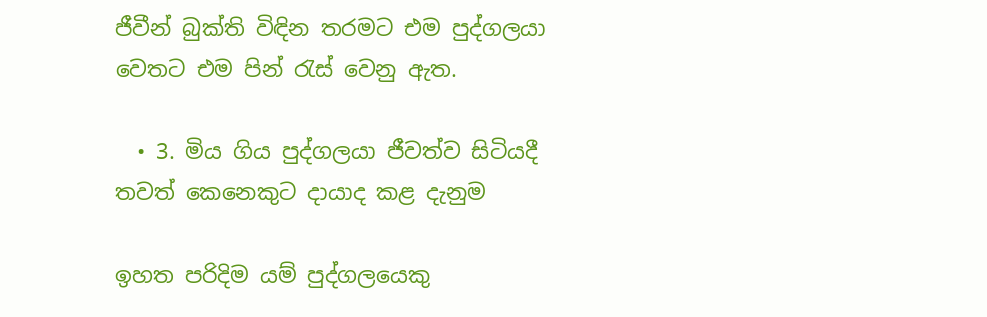ජීවීන් බුක්ති විඳින තරමට එම පුද්ගලයා වෙතට එම පින් රැස් වෙනු ඇත.

  • 3. මිය ගිය පුද්ගලයා ජීවත්ව සිටියදී තවත් කෙනෙකුට දායාද කළ දැනුම

ඉහත පරිදිම යම් පුද්ගලයෙකු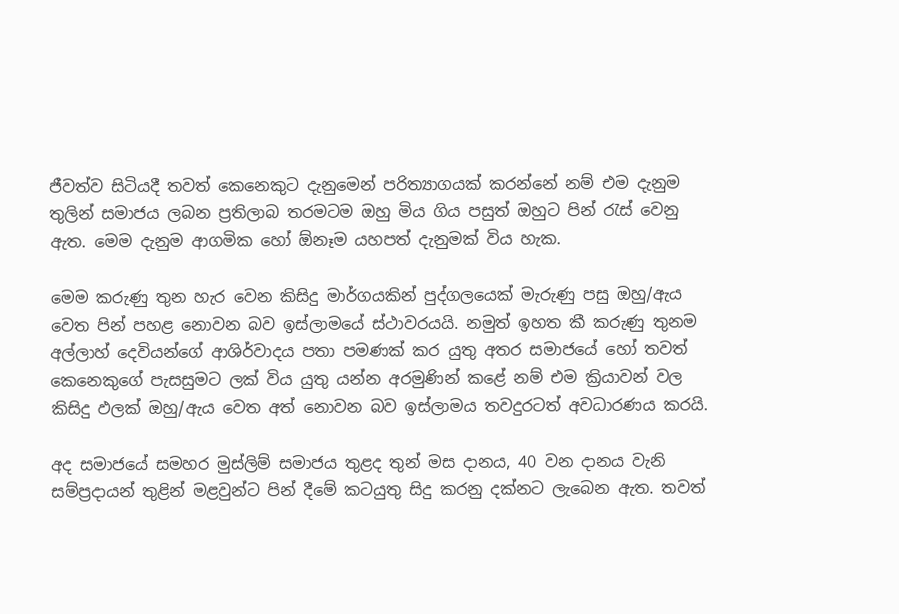ජීවත්ව සිටියදී තවත් කෙනෙකුට දැනුමෙන් පරිත්‍යාගයක් කරන්නේ නම් එම දැනුම තුලින් සමාජය ලබන ප්‍රතිලාබ තරමටම ඔහු මිය ගිය පසුත් ඔහුට පින් රැස් වෙනු ඇත. මෙම දැනුම ආගමික හෝ ඕනෑම යහපත් දැනුමක් විය හැක.

මෙම කරුණු තුන හැර වෙන කිසිදු මාර්ගයකින් පුද්ගලයෙක් මැරුණු පසු ඔහු/ඇය වෙත පින් පහළ නොවන බව ඉස්ලාමයේ ස්ථාවරයයි. නමුත් ඉහත කී කරුණු තුනම අල්ලාහ් දෙවියන්ගේ ආශිර්වාදය පතා පමණක් කර යුතු අතර සමාජයේ හෝ තවත් කෙනෙකුගේ පැසසුමට ලක් විය යුතු යන්න අරමුණින් කළේ නම් එම ක්‍රියාවන් වල කිසිදු ඵලක් ඔහු/ඇය වෙත අත් නොවන බව ඉස්ලාමය තවදුරටත් අවධාරණය කරයි.

අද සමාජයේ සමහර මුස්ලිම් සමාජය තුළද තුන් මස දානය, 40 වන දානය වැනි සම්ප්‍රදායන් තුළින් මළවුන්ට පින් දීමේ කටයුතු සිදු කරනු දක්නට ලැබෙන ඇත. තවත්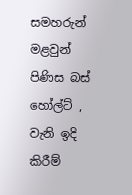සමහරුන් මළවුන් පිණිස බස් හෝල්ට් , වැනි ඉදි කිරීම්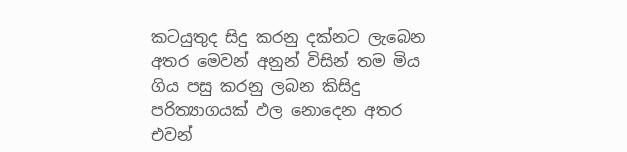කටයුතුද සිදු කරනු දක්නට ලැබෙන අතර මෙවන් අනුන් විසින් තම මිය ගිය පසු කරනු ලබන කිසිදු පරිත්‍යාගයක් ඵල නොදෙන අතර එවන්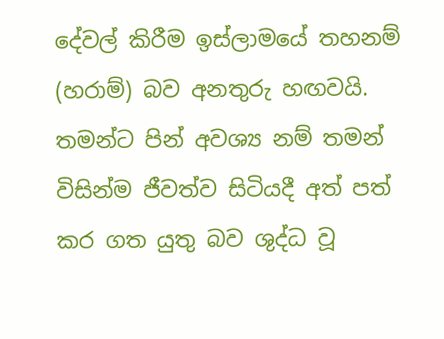දේවල් කිරීම ඉස්ලාමයේ තහනම් (හරාම්) බව අනතුරු හඟවයි. තමන්ට පින් අවශ්‍ය නම් තමන් විසින්ම ජීවත්ව සිටියදී අත් පත් කර ගත යුතු බව ශුද්ධ වූ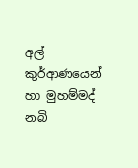අල් කුර්ආණයෙන් හා මුහම්මද් නබි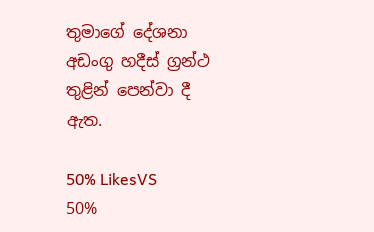තුමාගේ දේශනා අඩංගු හදීස් ග්‍රන්ථ තුළින් පෙන්වා දී ඇත.

50% LikesVS
50%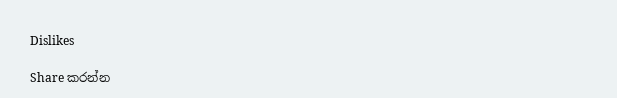Dislikes

Share කරන්න